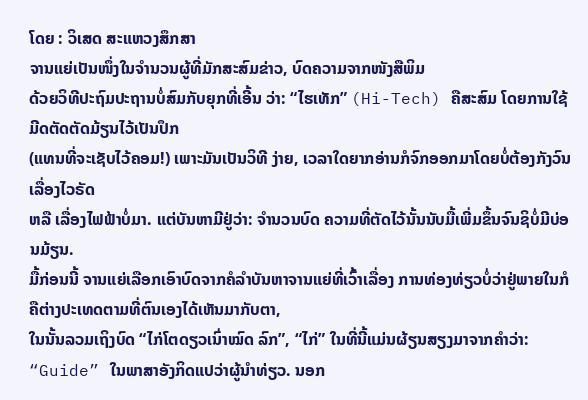ໂດຍ : ວິເສດ ສະແຫວງສຶກສາ
ຈານແຍ່ເປັນໜຶ່ງໃນຈຳນວນຜູ້ທີ່ມັກສະສົມຂ່າວ, ບົດຄວາມຈາກໜັງສືພິມ
ດ້ວຍວິທີປະຖົມປະຖານບໍ່ສົມກັບຍຸກທີ່ເອີ້ນ ວ່າ: “ໄຮເທັກ” (Hi-Tech) ຄືສະສົມ ໂດຍການໃຊ້ມີດຕັດຕັດມ້ຽນໄວ້ເປັນປຶກ
(ແທນທີ່ຈະເຊັບໄວ້ຄອມ!) ເພາະມັນເປັນວິທີ ງ່າຍ, ເວລາໃດຍາກອ່ານກໍຈົກອອກມາໂດຍບໍ່ຕ້ອງກັງວົນເລື່ອງໄວຣັດ
ຫລື ເລື່ອງໄຟຟ້າບໍ່ມາ. ແຕ່ບັນຫາມີຢູ່ວ່າ: ຈຳນວນບົດ ຄວາມທີ່ຕັດໄວ້ນັ້ນນັບມື້ເພີ່ມຂຶ້ນຈົນຊິບໍ່ມີບ່ອນມ້ຽນ.
ມື້ກ່ອນນີ້ ຈານແຍ່ເລືອກເອົາບົດຈາກຄໍລຳບັນຫາຈານແຍ່ທີ່ເວົ້າເລື່ອງ ການທ່ອງທ່ຽວບໍ່ວ່າຢູ່ພາຍໃນກໍຄືຕ່າງປະເທດຕາມທີ່ຕົນເອງໄດ້ເຫັນມາກັບຕາ,
ໃນນັ້ນລວມເຖິງບົດ “ໄກ່ໂຕດຽວເນົ່າໝົດ ລົກ”, “ໄກ່” ໃນທີ່ນີ້ແມ່ນຜ້ຽນສຽງມາຈາກຄຳວ່າ:
“Guide” ໃນພາສາອັງກິດແປວ່າຜູ້ນຳທ່ຽວ. ນອກ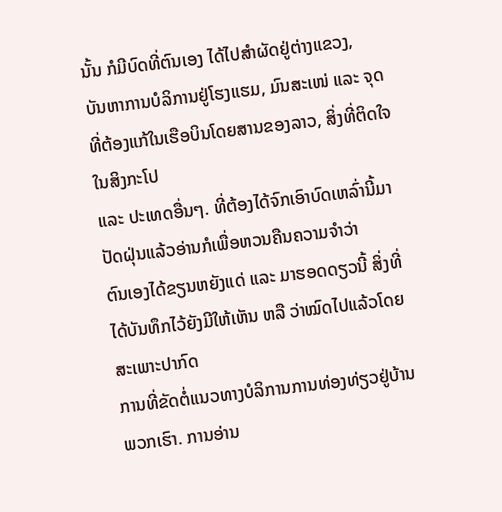ນັ້ນ ກໍມີບົດທີ່ຕົນເອງ ໄດ້ໄປສຳຜັດຢູ່ຕ່າງແຂວງ,
ບັນຫາການບໍລິການຢູ່ໂຮງແຮມ, ມົນສະເໜ່ ແລະ ຈຸດທີ່ຕ້ອງແກ້ໃນເຮືອບິນໂດຍສານຂອງລາວ, ສິ່ງທີ່ຕິດໃຈໃນສິງກະໂປ
ແລະ ປະເທດອື່ນໆ. ທີ່ຕ້ອງໄດ້ຈົກເອົາບົດເຫລົ່ານີ້ມາປັດຝຸ່ນແລ້ວອ່ານກໍເພື່ອຫວນຄືນຄວາມຈຳວ່າ
ຕົນເອງໄດ້ຂຽນຫຍັງແດ່ ແລະ ມາຮອດດຽວນີ້ ສິ່ງທີ່ໄດ້ບັນທຶກໄວ້ຍັງມີໃຫ້ເຫັນ ຫລື ວ່າໝົດໄປແລ້ວໂດຍສະເພາະປາກົດ
ການທີ່ຂັດຕໍ່ແນວທາງບໍລິການການທ່ອງທ່ຽວຢູ່ບ້ານພວກເຮົາ. ການອ່ານ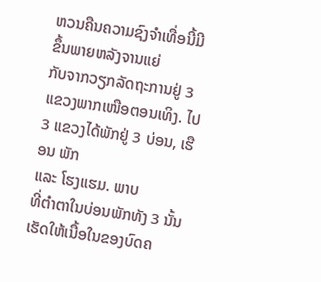ຫວນຄືນຄວາມຊົງຈຳເທື່ອນີ້ມີຂຶ້ນພາຍຫລັງຈານແຍ່
ກັບຈາກວຽກລັດຖະການຢູ່ 3 ແຂວງພາກເໜືອຕອນເທິງ. ໄປ 3 ແຂວງໄດ້ພັກຢູ່ 3 ບ່ອນ, ເຮືອນ ພັກ
ແລະ ໂຮງແຮມ. ພາບ
ທີ່ຕຳຕາໃນບ່ອນພັກທັງ 3 ນັ້ນ ເຮັດໃຫ້ເນື້ອໃນຂອງບົດຄ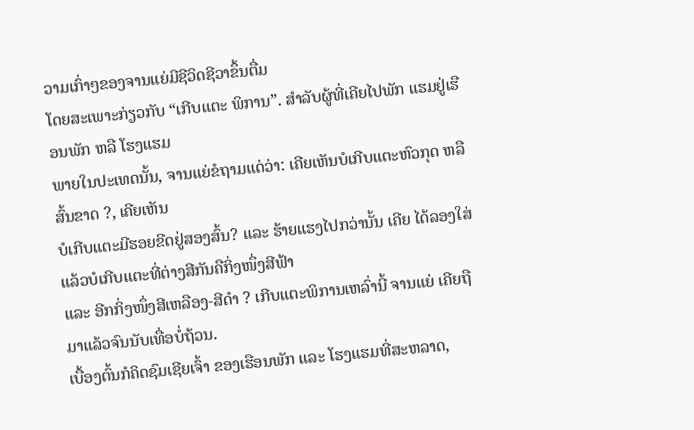ວາມເກົ່າໆຂອງຈານແຍ່ມີຊີວິດຊີວາຂຶ້ນຕື່ມ
ໂດຍສະເພາະກ່ຽວກັບ “ເກີບແຕະ ພິການ”. ສຳລັບຜູ້ທີ່ເຄີຍໄປພັກ ແຮມຢູ່ເຮືອນພັກ ຫລື ໂຮງແຮມ
ພາຍໃນປະເທດນັ້ນ, ຈານແຍ່ຂໍຖາມແດ່ວ່າ: ເຄີຍເຫັນບໍເກີບແຕະຫົວກຸດ ຫລື ສົ້ນຂາດ ?, ເຄີຍເຫັນ
ບໍເກີບແຕະມີຮອຍຂີດຢູ່ສອງສົ້ນ? ແລະ ຮ້າຍແຮງໄປກວ່ານັ້ນ ເຄີຍ ໄດ້ລອງໃສ່ແລ້ວບໍເກີບແຕະທີ່ຕ່າງສີກັນຄືກິ່ງໜຶ່ງສີຟ້າ
ແລະ ອີກກິ່ງໜຶ່ງສີເຫລືອງ-ສີດຳ ? ເກີບແຕະພິການເຫລົ່ານີ້ ຈານແຍ່ ເຄີຍຖືມາແລ້ວຈົນນັບເທື່ອບໍ່ຖ້ວນ.
ເບື້ອງຕົ້ນກໍຄິດຊົມເຊີຍເຈົ້າ ຂອງເຮືອນພັກ ແລະ ໂຮງແຮມທີ່ສະຫລາດ,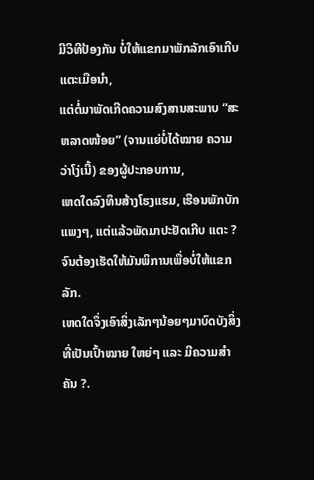ມີວິທີປ້ອງກັນ ບໍ່ໃຫ້ແຂກມາພັກລັກເອົາເກີບແຕະເມືອນຳ,
ແຕ່ຕໍ່ມາພັດເກີດຄວາມສົງສານສະພາບ “ສະຫລາດໜ້ອຍ” (ຈານແຍ່ບໍ່ໄດ້ໝາຍ ຄວາມວ່າໂງ່ເນີ້) ຂອງຜູ້ປະກອບການ,
ເຫດໃດລົງທຶນສ້າງໂຮງແຮມ, ເຮືອນພັກບັກແພງໆ, ແຕ່ແລ້ວພັດມາປະຢັດເກີບ ແຕະ ? ຈົນຕ້ອງເຮັດໃຫ້ມັນພິການເພື່ອບໍ່ໃຫ້ແຂກລັກ.
ເຫດໃດຈຶ່ງເອົາສິ່ງເລັກໆນ້ອຍໆມາບົດບັງສິ່ງທີ່ເປັນເປົ້າໝາຍ ໃຫຍ່ໆ ແລະ ມີຄວາມສຳຄັນ ?.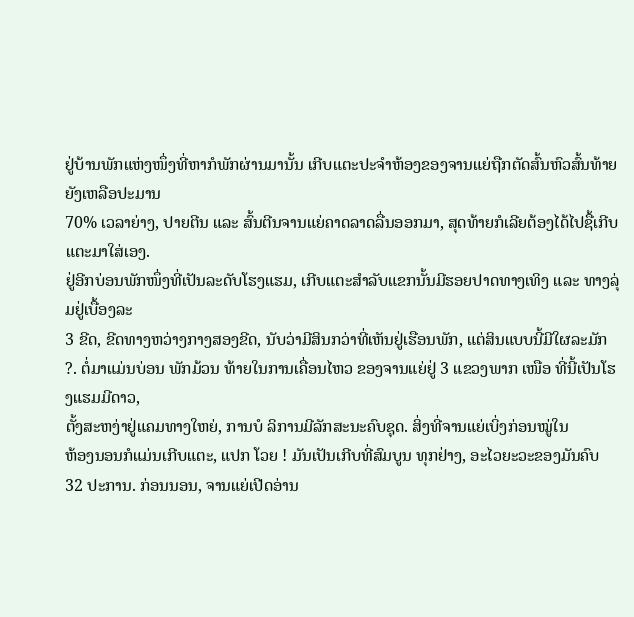ຢູ່ບ້ານພັກແຫ່ງໜຶ່ງທີ່ຫາກໍພັກຜ່ານມານັ້ນ ເກີບແຕະປະຈຳຫ້ອງຂອງຈານແຍ່ຖືກຕັດສົ້ນຫົວສົ້ນທ້າຍຍັງເຫລືອປະມານ
70% ເວລາຍ່າງ, ປາຍຕີນ ແລະ ສົ້ນຕີນຈານແຍ່ຄາດລາດລື່ນອອກມາ, ສຸດທ້າຍກໍເລີຍຕ້ອງໄດ້ໄປຊື້ເກີບແຕະມາໃສ່ເອງ.
ຢູ່ອີກບ່ອນພັກໜຶ່ງທີ່ເປັນລະດັບໂຮງແຮມ, ເກີບແຕະສຳລັບແຂກນັ້ນມີຮອຍປາດທາງເທິງ ແລະ ທາງລຸ່ມຢູ່ເບື້ອງລະ
3 ຂີດ, ຂີດທາງຫວ່າງກາງສອງຂີດ, ນັບວ່າມີສິນກວ່າທີ່ເຫັນຢູ່ເຮືອນພັກ, ແຕ່ສິນແບບນີ້ມີໃຜລະມັກ
?. ຕໍ່ມາແມ່ນບ່ອນ ພັກມ້ວນ ທ້າຍໃນການເຄື່ອນໄຫວ ຂອງຈານແຍ່ຢູ່ 3 ແຂວງພາກ ເໜືອ ທີ່ນີ້ເປັນໂຮງແຮມມີດາວ,
ຕັ້ງສະຫງ່າຢູ່ແຄມທາງໃຫຍ່, ການບໍ ລິການມີລັກສະນະຄົບຊຸດ. ສິ່ງທີ່ຈານແຍ່ເບິ່ງກ່ອນໝູ່ໃນ
ຫ້ອງນອນກໍແມ່ນເກີບແຕະ, ແປກ ໂວຍ ! ມັນເປັນເກີບທີ່ສົມບູນ ທຸກຢ່າງ, ອະໄວຍະວະຂອງມັນຄົບ
32 ປະການ. ກ່ອນນອນ, ຈານແຍ່ເປີດອ່ານ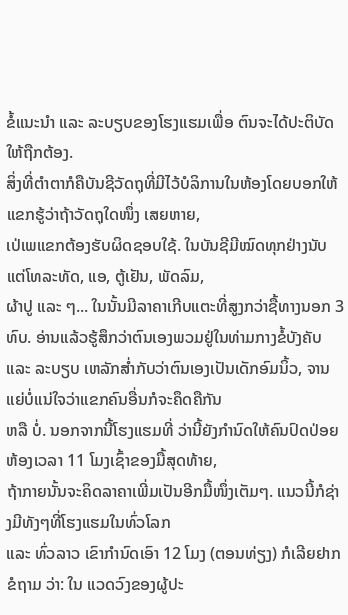ຂໍ້ແນະນຳ ແລະ ລະບຽບຂອງໂຮງແຮມເພື່ອ ຕົນຈະໄດ້ປະຕິບັດໃຫ້ຖືກຕ້ອງ.
ສິ່ງທີ່ຕຳຕາກໍຄືບັນຊີວັດຖຸທີ່ມີໄວ້ບໍລິການໃນຫ້ອງໂດຍບອກໃຫ້ແຂກຮູ້ວ່າຖ້າວັດຖຸໃດໜຶ່ງ ເສຍຫາຍ,
ເປ່ເພແຂກຕ້ອງຮັບຜິດຊອບໃຊ້. ໃນບັນຊີມີໝົດທຸກຢ່າງນັບແຕ່ໂທລະທັດ, ແອ, ຕູ້ເຢັນ, ພັດລົມ,
ຜ້າປູ ແລະ ໆ... ໃນນັ້ນມີລາຄາເກີບແຕະທີ່ສູງກວ່າຊື້ທາງນອກ 3 ທົບ. ອ່ານແລ້ວຮູ້ສຶກວ່າຕົນເອງພວມຢູ່ໃນທ່າມກາງຂໍ້ບັງຄັບ
ແລະ ລະບຽບ ເຫລັກສ່ຳກັບວ່າຕົນເອງເປັນເດັກອົມນິ້ວ, ຈານແຍ່ບໍ່ແນ່ໃຈວ່າແຂກຄົນອື່ນກໍຈະຄຶດຄືກັນ
ຫລື ບໍ່. ນອກຈາກນີ້ໂຮງແຮມທີ່ ວ່ານີ້ຍັງກຳນົດໃຫ້ຄົນປົດປ່ອຍຫ້ອງເວລາ 11 ໂມງເຊົ້າຂອງມື້ສຸດທ້າຍ,
ຖ້າກາຍນັ້ນຈະຄິດລາຄາເພີ່ມເປັນອີກມື້ໜຶ່ງເຕັມໆ. ແນວນີ້ກໍຊ່າງມີທັງໆທີ່ໂຮງແຮມໃນທົ່ວໂລກ
ແລະ ທົ່ວລາວ ເຂົາກຳນົດເອົາ 12 ໂມງ (ຕອນທ່ຽງ) ກໍເລີຍຢາກຂໍຖາມ ວ່າ: ໃນ ແວດວົງຂອງຜູ້ປະ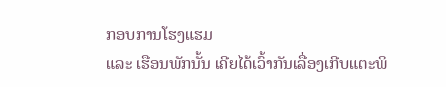ກອບການໂຮງແຮມ
ແລະ ເຮືອນພັກນັ້ນ ເຄີຍໄດ້ເວົ້າກັນເລື່ອງເກີບແຕະພິ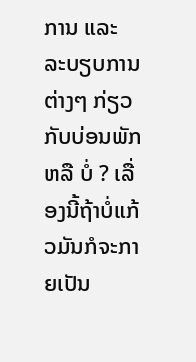ການ ແລະ ລະບຽບການຕ່າງໆ ກ່ຽວກັບບ່ອນພັກ
ຫລື ບໍ່ ? ເລື່ອງນີ້ຖ້າບໍ່ແກ້ວມັນກໍຈະກາຍເປັນ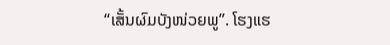“ເສັ້ນຜົມບັງໜ່ວຍພູ”. ໂຮງແຮ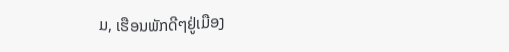ມ, ເຮືອນພັກດີໆຢູ່ເມືອງ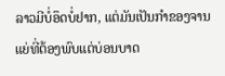ລາວມີບໍ່ອຶດບໍ່ຢາກ, ແຕ່ມັນເປັນກຳຂອງຈານແຍ່ທີ່ຕ້ອງພົບແຕ່ບ່ອນບາດ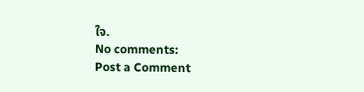ໃຈ.
No comments:
Post a Comment